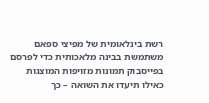רשת בינלאומית של מפיצי ספאם משתמשת בבינה מלאכותית כדי לפרסם בפייסבוק תמונות מזויפות המוצגות כאילו תיעדו את השואה – כך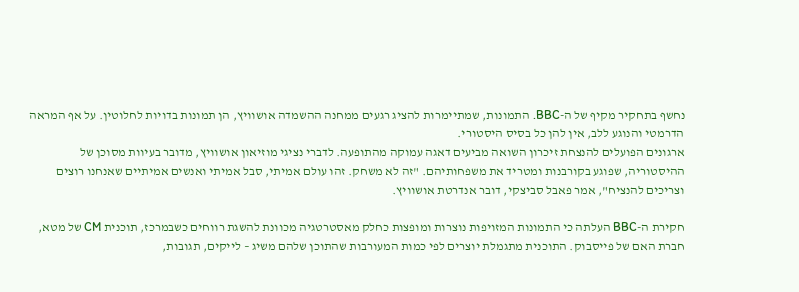נחשף בתחקיר מקיף של ה-BBC. התמונות, שמתיימרות להציג רגעים ממחנה ההשמדה אושוויץ, הן תמונות בדויות לחלוטין. על אף המראה הדרמטי והנוגע ללב, אין להן כל בסיס היסטורי.
ארגונים הפועלים להנצחת זיכרון השואה מביעים דאגה עמוקה מהתופעה. לדברי נציגי מוזיאון אושוויץ, מדובר בעיוות מסוכן של ההיסטוריה, שפוגע בקורבנות ומטריד את משפחותיהם. "זה לא משחק. זהו עולם אמיתי, סבל אמיתי ואנשים אמיתיים שאנחנו רוצים וצריכים להנציח", אמר פאבל סביצקי, דובר אנדרטת אושוויץ.

חקירת ה-BBC העלתה כי התמונות המזויפות נוצרות ומופצות כחלק מאסטרטגיה מכוונת להשגת רווחים כשבמרכז, תוכנית CM של מטא, חברת האם של פייסבוק. התוכנית מתגמלת יוצרים לפי כמות המעורבות שהתוכן שלהם משיג – לייקים, תגובות,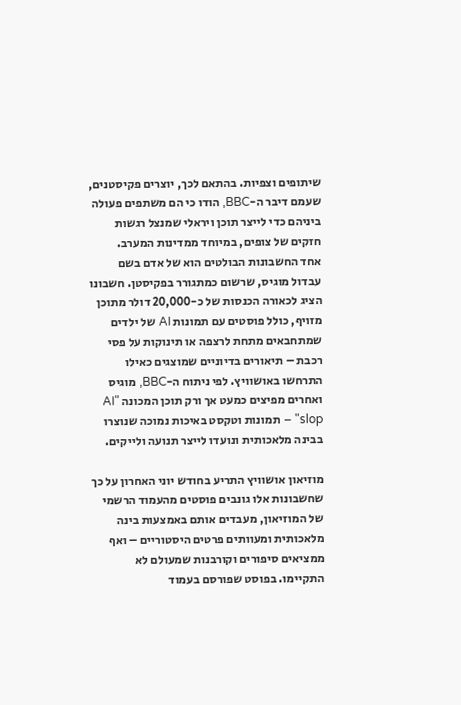שיתופים וצפיות. בהתאם לכך, יוצרים פקיסטנים, שעמם דיבר ה-BBC, הודו כי הם משתפים פעולה ביניהם כדי לייצר תוכן ויראלי שמנצל רגשות חזקים של צופים, במיוחד ממדינות המערב.
אחד החשבונות הבולטים הוא של אדם בשם עבדול מוגיס, שרשום כמתגורר בפקיסטן. חשבונו הציג לכאורה הכנסות של כ-20,000 דולר מתוכן מזויף, כולל פוסטים עם תמונות AI של ילדים שמתחבאים מתחת לרצפה או תינוקות על פסי רכבת – תיאורים בדיוניים שמוצגים כאילו התרחשו באושוויץ. לפי ניתוח ה-BBC, מוגיס ואחרים מפיצים כמעט אך ורק תוכן המכונה "AI slop" – תמונות וטקסט באיכות נמוכה שנוצרו בבינה מלאכותית ונועדו לייצר תנועה ולייקים.

מוזיאון אושוויץ התריע בחודש יוני האחרון על כך שחשבונות אלו גונבים פוסטים מהעמוד הרשמי של המוזיאון, מעבדים אותם באמצעות בינה מלאכותית ומעוותים פרטים היסטוריים – ואף ממציאים סיפורים וקורבנות שמעולם לא התקיימו. בפוסט שפורסם בעמוד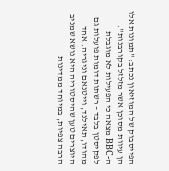הפייסבוק של המוזיאון נכתב: "תמונות אלו הן עיוות מסוכן אשר מזלזל בקורבנות".
ה-BBC מצאה כי הפעילות לא מוגבלת לפקיסטן בלבד – רשתות דומות פועלות גם מהודו, תאילנד, וייטנאם וניגריה. אחד היוצרים טען שהיסטוריה היא נושא שמניב הרבה צפיות, במיוחד ממדינות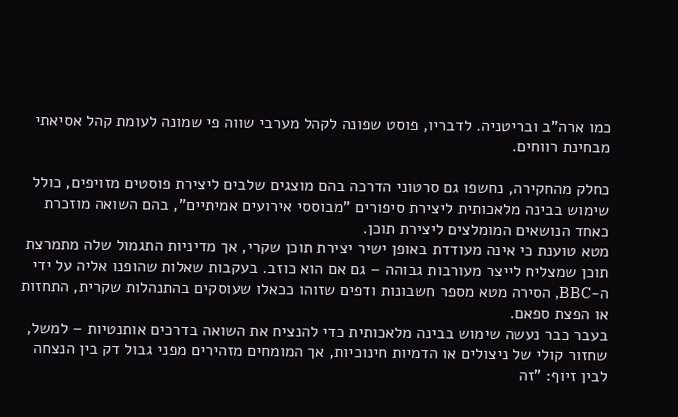כמו ארה"ב ובריטניה. לדבריו, פוסט שפונה לקהל מערבי שווה פי שמונה לעומת קהל אסיאתי מבחינת רווחים.

כחלק מהחקירה, נחשפו גם סרטוני הדרכה בהם מוצגים שלבים ליצירת פוסטים מזויפים, כולל שימוש בבינה מלאכותית ליצירת סיפורים "מבוססי אירועים אמיתיים", בהם השואה מוזכרת כאחד הנושאים המומלצים ליצירת תוכן.
מטא טוענת כי אינה מעודדת באופן ישיר יצירת תוכן שקרי, אך מדיניות התגמול שלה מתמרצת תוכן שמצליח לייצר מעורבות גבוהה – גם אם הוא כוזב. בעקבות שאלות שהופנו אליה על ידי ה-BBC, הסירה מטא מספר חשבונות ודפים שזוהו ככאלו שעוסקים בהתנהלות שקרית, התחזות או הפצת ספאם.
בעבר כבר נעשה שימוש בבינה מלאכותית כדי להנציח את השואה בדרכים אותנטיות – למשל, שחזור קולי של ניצולים או הדמיות חינוכיות, אך המומחים מזהירים מפני גבול דק בין הנצחה לבין זיוף: "זה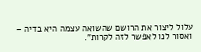עלול ליצור את הרושם שהשואה עצמה היא בדיה – ואסור לנו לאפשר לזה לקרות".